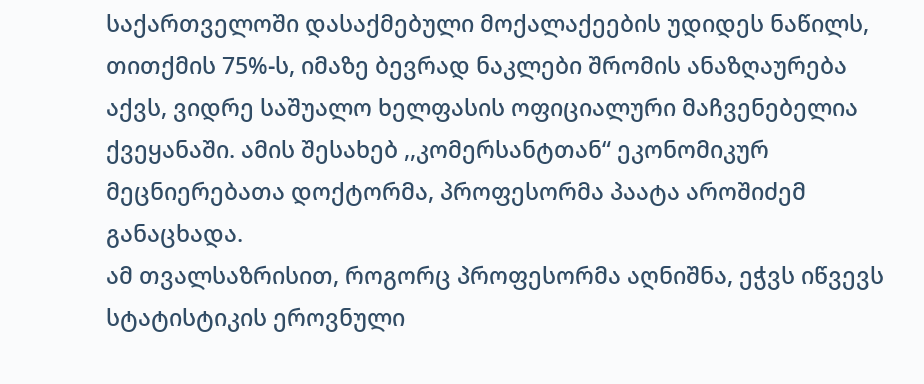საქართველოში დასაქმებული მოქალაქეების უდიდეს ნაწილს, თითქმის 75%-ს, იმაზე ბევრად ნაკლები შრომის ანაზღაურება აქვს, ვიდრე საშუალო ხელფასის ოფიციალური მაჩვენებელია ქვეყანაში. ამის შესახებ ,,კომერსანტთან“ ეკონომიკურ მეცნიერებათა დოქტორმა, პროფესორმა პაატა აროშიძემ განაცხადა.
ამ თვალსაზრისით, როგორც პროფესორმა აღნიშნა, ეჭვს იწვევს სტატისტიკის ეროვნული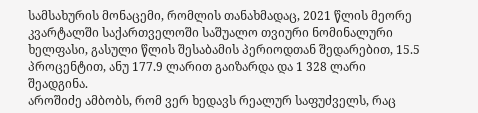სამსახურის მონაცემი, რომლის თანახმადაც, 2021 წლის მეორე კვარტალში საქართველოში საშუალო თვიური ნომინალური ხელფასი, გასული წლის შესაბამის პერიოდთან შედარებით, 15.5 პროცენტით, ანუ 177.9 ლარით გაიზარდა და 1 328 ლარი შეადგინა.
აროშიძე ამბობს, რომ ვერ ხედავს რეალურ საფუძველს, რაც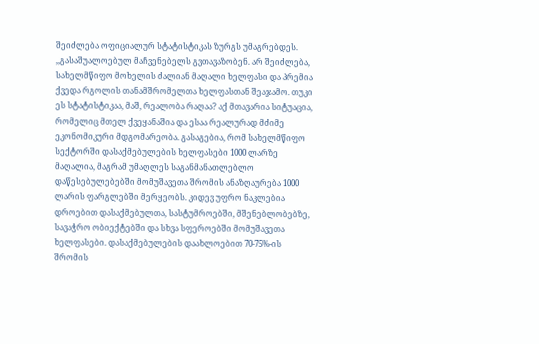შეიძლება ოფიციალურ სტატისტიკას ზურგს უმაგრებდეს.
,,გასაშუალოებულ მაჩვენებელს გვთავაზობენ. არ შეიძლება, სახელმწიფო მოხელის ძალიან მაღალი ხელფასი და პრემია ქვედა რგოლის თანამშრომელთა ხელფასთან შეაჯამო. თუკი ეს სტატისტიკაა, მაშ, რეალობა რაღაა? აქ მთავარია სიტუაცია, რომელიც მთელ ქვეყანაშია და ესაა რეალურად მძიმე ეკონომიკური მდგომარეობა. გასაგებია, რომ სახელმწიფო სექტორში დასაქმებულების ხელფასები 1000 ლარზე მაღალია, მაგრამ უმაღლეს საგანმანათლებლო დაწესებულებებში მომუშავეთა შრომის ანაზღაურება 1000 ლარის ფარგლებში მერყეობს. კიდევ უფრო ნაკლებია დროებით დასაქმებულთა, სასტუმროებში, მშენებლობებზე, სავაჭრო ობიექტებში და სხვა სფეროებში მომუშავეთა ხელფასები. დასაქმებულების დაახლოებით 70-75%-ის შრომის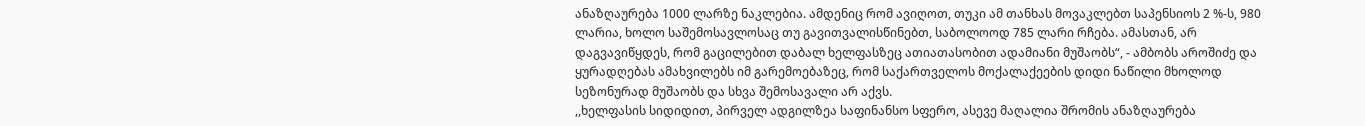ანაზღაურება 1000 ლარზე ნაკლებია. ამდენიც რომ ავიღოთ, თუკი ამ თანხას მოვაკლებთ საპენსიოს 2 %-ს, 980 ლარია, ხოლო საშემოსავლოსაც თუ გავითვალისწინებთ, საბოლოოდ 785 ლარი რჩება. ამასთან, არ დაგვავიწყდეს, რომ გაცილებით დაბალ ხელფასზეც ათიათასობით ადამიანი მუშაობს“, - ამბობს აროშიძე და ყურადღებას ამახვილებს იმ გარემოებაზეც, რომ საქართველოს მოქალაქეების დიდი ნაწილი მხოლოდ სეზონურად მუშაობს და სხვა შემოსავალი არ აქვს.
,,ხელფასის სიდიდით, პირველ ადგილზეა საფინანსო სფერო, ასევე მაღალია შრომის ანაზღაურება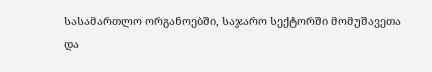სასამართლო ორგანოებში, საჯარო სექტორში მომუშავეთა და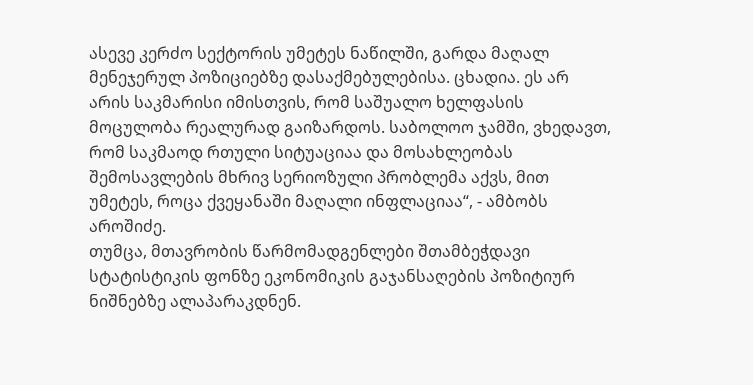ასევე კერძო სექტორის უმეტეს ნაწილში, გარდა მაღალ მენეჯერულ პოზიციებზე დასაქმებულებისა. ცხადია. ეს არ არის საკმარისი იმისთვის, რომ საშუალო ხელფასის მოცულობა რეალურად გაიზარდოს. საბოლოო ჯამში, ვხედავთ, რომ საკმაოდ რთული სიტუაციაა და მოსახლეობას შემოსავლების მხრივ სერიოზული პრობლემა აქვს, მით უმეტეს, როცა ქვეყანაში მაღალი ინფლაციაა“, - ამბობს აროშიძე.
თუმცა, მთავრობის წარმომადგენლები შთამბეჭდავი სტატისტიკის ფონზე ეკონომიკის გაჯანსაღების პოზიტიურ ნიშნებზე ალაპარაკდნენ.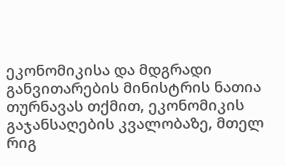ეკონომიკისა და მდგრადი განვითარების მინისტრის ნათია თურნავას თქმით, ეკონომიკის გაჯანსაღების კვალობაზე, მთელ რიგ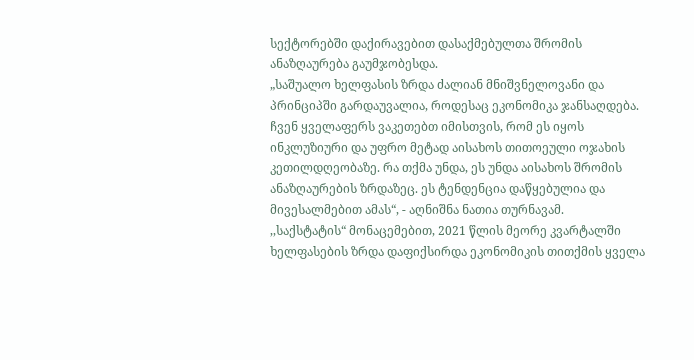სექტორებში დაქირავებით დასაქმებულთა შრომის ანაზღაურება გაუმჯობესდა.
„საშუალო ხელფასის ზრდა ძალიან მნიშვნელოვანი და პრინციპში გარდაუვალია, როდესაც ეკონომიკა ჯანსაღდება. ჩვენ ყველაფერს ვაკეთებთ იმისთვის, რომ ეს იყოს ინკლუზიური და უფრო მეტად აისახოს თითოეული ოჯახის კეთილდღეობაზე. რა თქმა უნდა, ეს უნდა აისახოს შრომის ანაზღაურების ზრდაზეც. ეს ტენდენცია დაწყებულია და მივესალმებით ამას“, - აღნიშნა ნათია თურნავამ.
,,საქსტატის“ მონაცემებით, 2021 წლის მეორე კვარტალში ხელფასების ზრდა დაფიქსირდა ეკონომიკის თითქმის ყველა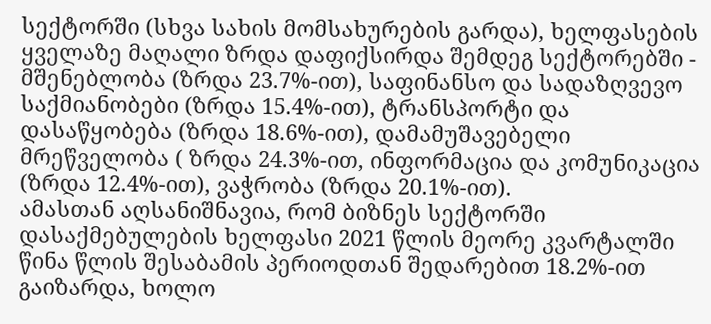სექტორში (სხვა სახის მომსახურების გარდა), ხელფასების ყველაზე მაღალი ზრდა დაფიქსირდა შემდეგ სექტორებში - მშენებლობა (ზრდა 23.7%-ით), საფინანსო და სადაზღვევო საქმიანობები (ზრდა 15.4%-ით), ტრანსპორტი და დასაწყობება (ზრდა 18.6%-ით), დამამუშავებელი მრეწველობა ( ზრდა 24.3%-ით, ინფორმაცია და კომუნიკაცია (ზრდა 12.4%-ით), ვაჭრობა (ზრდა 20.1%-ით).
ამასთან აღსანიშნავია, რომ ბიზნეს სექტორში დასაქმებულების ხელფასი 2021 წლის მეორე კვარტალში წინა წლის შესაბამის პერიოდთან შედარებით 18.2%-ით გაიზარდა, ხოლო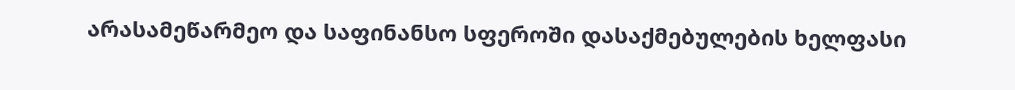არასამეწარმეო და საფინანსო სფეროში დასაქმებულების ხელფასი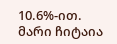10.6%-ით.
მარი ჩიტაია